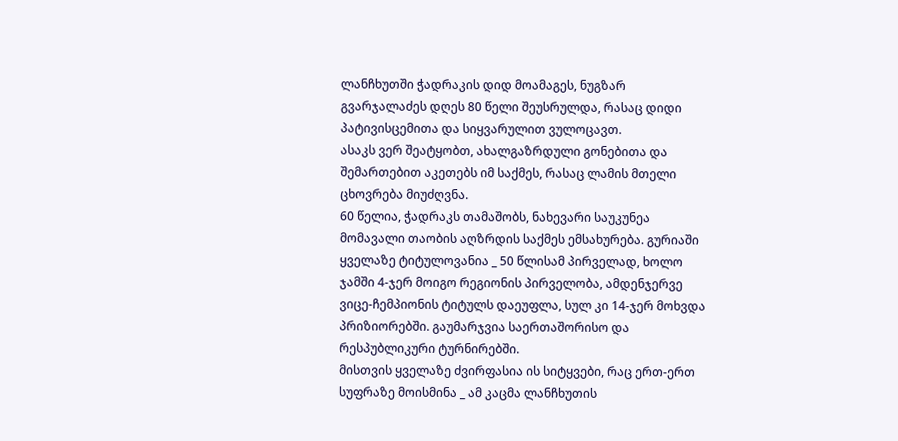ლანჩხუთში ჭადრაკის დიდ მოამაგეს, ნუგზარ გვარჯალაძეს დღეს 80 წელი შეუსრულდა, რასაც დიდი პატივისცემითა და სიყვარულით ვულოცავთ.
ასაკს ვერ შეატყობთ, ახალგაზრდული გონებითა და შემართებით აკეთებს იმ საქმეს, რასაც ლამის მთელი ცხოვრება მიუძღვნა.
60 წელია, ჭადრაკს თამაშობს, ნახევარი საუკუნეა მომავალი თაობის აღზრდის საქმეს ემსახურება. გურიაში ყველაზე ტიტულოვანია _ 50 წლისამ პირველად, ხოლო ჯამში 4-ჯერ მოიგო რეგიონის პირველობა, ამდენჯერვე ვიცე-ჩემპიონის ტიტულს დაეუფლა, სულ კი 14-ჯერ მოხვდა პრიზიორებში. გაუმარჯვია საერთაშორისო და რესპუბლიკური ტურნირებში.
მისთვის ყველაზე ძვირფასია ის სიტყვები, რაც ერთ-ერთ სუფრაზე მოისმინა _ ამ კაცმა ლანჩხუთის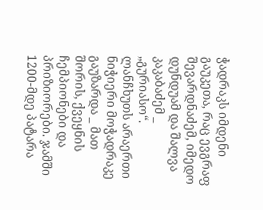ჭადრაკს იმდენი გაუკეთა, რაც ევგრაფ შევარდნაძემ, იმედო დუნდუამ და შალვა კაკაბაძემ _ „გურიასო“.
ლანჩხუთს არაერთი ნიჭიერი მოჭადრაკე გაუზარდა _ მათ შორის, ქვეყნის ჩემპიონები და პრიზიორები. ჯამში 1200-მდე პატარა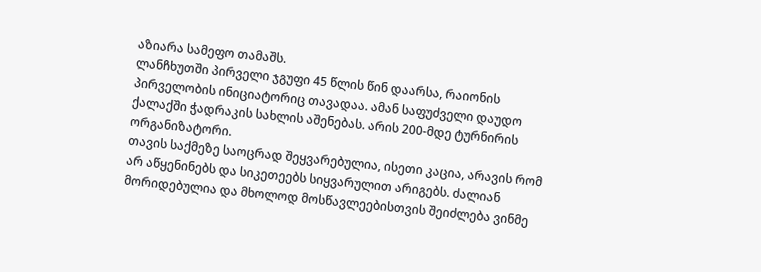აზიარა სამეფო თამაშს.
ლანჩხუთში პირველი ჯგუფი 45 წლის წინ დაარსა, რაიონის პირველობის ინიციატორიც თავადაა. ამან საფუძველი დაუდო ქალაქში ჭადრაკის სახლის აშენებას. არის 200-მდე ტურნირის ორგანიზატორი.
თავის საქმეზე საოცრად შეყვარებულია, ისეთი კაცია, არავის რომ არ აწყენინებს და სიკეთეებს სიყვარულით არიგებს. ძალიან მორიდებულია და მხოლოდ მოსწავლეებისთვის შეიძლება ვინმე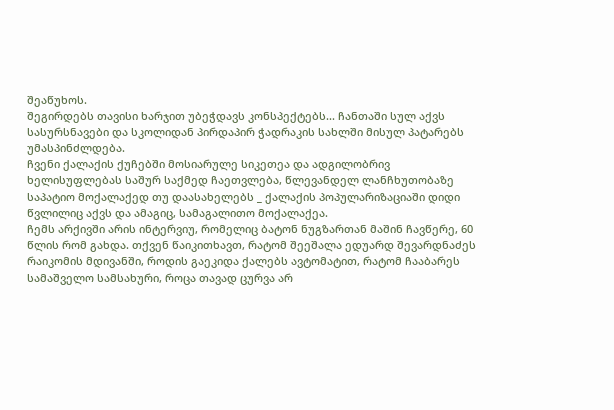შეაწუხოს.
შეგირდებს თავისი ხარჯით უბეჭდავს კონსპექტებს... ჩანთაში სულ აქვს სასურსნავები და სკოლიდან პირდაპირ ჭადრაკის სახლში მისულ პატარებს უმასპინძლდება.
ჩვენი ქალაქის ქუჩებში მოსიარულე სიკეთეა და ადგილობრივ ხელისუფლებას საშურ საქმედ ჩაეთვლება, წლევანდელ ლანჩხუთობაზე საპატიო მოქალაქედ თუ დაასახელებს _ ქალაქის პოპულარიზაციაში დიდი წვლილიც აქვს და ამაგიც, სამაგალითო მოქალაქეა.
ჩემს არქივში არის ინტერვიუ, რომელიც ბატონ ნუგზართან მაშინ ჩავწერე, 60 წლის რომ გახდა. თქვენ წაიკითხავთ, რატომ შეეშალა ედუარდ შევარდნაძეს რაიკომის მდივანში, როდის გაეკიდა ქალებს ავტომატით, რატომ ჩააბარეს სამაშველო სამსახური, როცა თავად ცურვა არ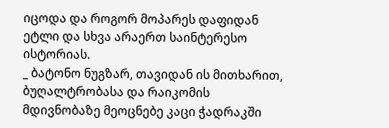იცოდა და როგორ მოპარეს დაფიდან ეტლი და სხვა არაერთ საინტერესო ისტორიას.
_ ბატონო ნუგზარ, თავიდან ის მითხარით, ბუღალტრობასა და რაიკომის მდივნობაზე მეოცნებე კაცი ჭადრაკში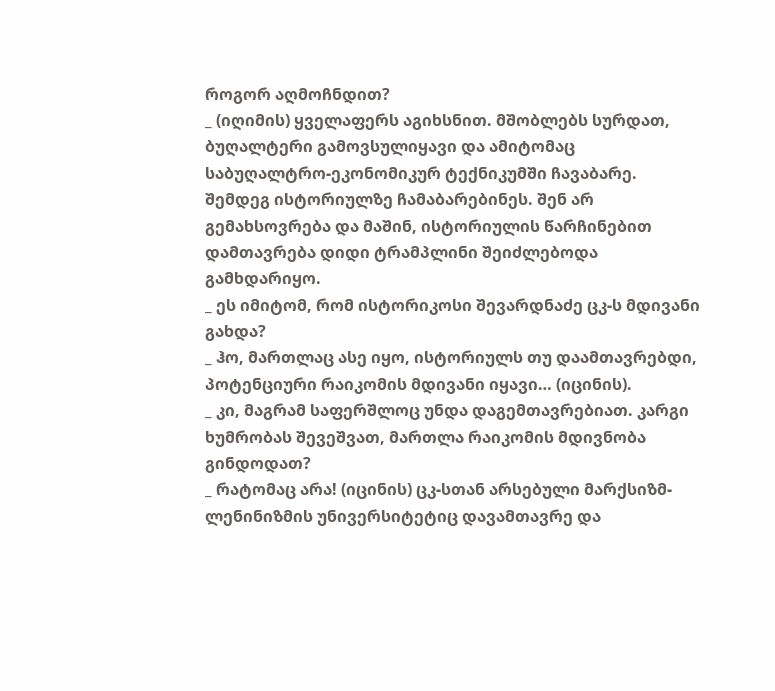როგორ აღმოჩნდით?
_ (იღიმის) ყველაფერს აგიხსნით. მშობლებს სურდათ, ბუღალტერი გამოვსულიყავი და ამიტომაც საბუღალტრო-ეკონომიკურ ტექნიკუმში ჩავაბარე. შემდეგ ისტორიულზე ჩამაბარებინეს. შენ არ გემახსოვრება და მაშინ, ისტორიულის წარჩინებით დამთავრება დიდი ტრამპლინი შეიძლებოდა გამხდარიყო.
_ ეს იმიტომ, რომ ისტორიკოსი შევარდნაძე ცკ-ს მდივანი გახდა?
_ ჰო, მართლაც ასე იყო, ისტორიულს თუ დაამთავრებდი, პოტენციური რაიკომის მდივანი იყავი… (იცინის).
_ კი, მაგრამ საფერშლოც უნდა დაგემთავრებიათ. კარგი ხუმრობას შევეშვათ, მართლა რაიკომის მდივნობა გინდოდათ?
_ რატომაც არა! (იცინის) ცკ-სთან არსებული მარქსიზმ-ლენინიზმის უნივერსიტეტიც დავამთავრე და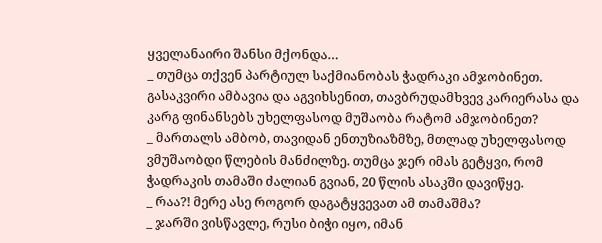ყველანაირი შანსი მქონდა…
_ თუმცა თქვენ პარტიულ საქმიანობას ჭადრაკი ამჯობინეთ. გასაკვირი ამბავია და აგვიხსენით, თავბრუდამხვევ კარიერასა და კარგ ფინანსებს უხელფასოდ მუშაობა რატომ ამჯობინეთ?
_ მართალს ამბობ, თავიდან ენთუზიაზმზე, მთლად უხელფასოდ ვმუშაობდი წლების მანძილზე. თუმცა ჯერ იმას გეტყვი, რომ ჭადრაკის თამაში ძალიან გვიან, 20 წლის ასაკში დავიწყე.
_ რაა?! მერე ასე როგორ დაგატყვევათ ამ თამაშმა?
_ ჯარში ვისწავლე, რუსი ბიჭი იყო, იმან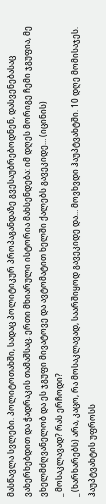მასწავლა სვლები. პოლიტოთახში, სადაც პოლიტიკურ პროპაგანდაზე გვესაუბრებოდნენ, დასვენებასაც ვახერხებდით და ჭადრაკის თამაშსაც. ერთი მხიარული ისტორია მახსენდება: იმ დღეს მორიგე ჩემი ჯგუფია, მე ვხელმძღვანელობ და ეს ჯგუფი მივატოვე და ავტომატით ხელში ქალებს გავეკიდე… (იცინის)
_ მოსაკლავად? რას ერჩოდი?
_ (ხარხარებს) არა, კაცო, რა მოსაკლავად, საარშიყოდ გავეკიდე და… მოვხვდი ჰაუპტვახტში. 10 დღე მომისაჯეს. ჰაუპტვახტის უფროსს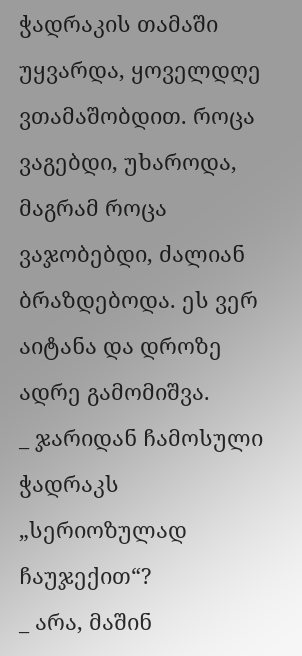ჭადრაკის თამაში უყვარდა, ყოველდღე ვთამაშობდით. როცა ვაგებდი, უხაროდა, მაგრამ როცა ვაჯობებდი, ძალიან ბრაზდებოდა. ეს ვერ აიტანა და დროზე ადრე გამომიშვა.
_ ჯარიდან ჩამოსული ჭადრაკს „სერიოზულად ჩაუჯექით“?
_ არა, მაშინ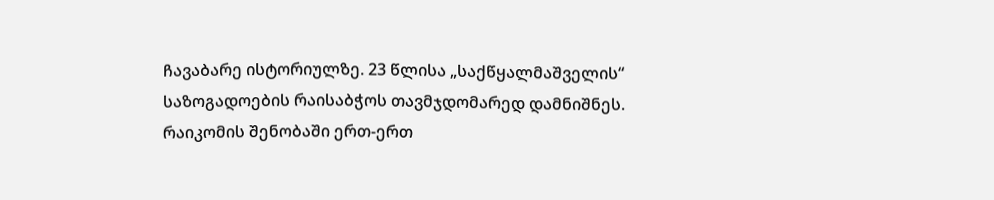ჩავაბარე ისტორიულზე. 23 წლისა „საქწყალმაშველის“ საზოგადოების რაისაბჭოს თავმჯდომარედ დამნიშნეს. რაიკომის შენობაში ერთ-ერთ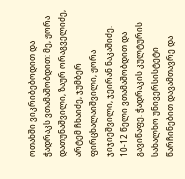ოთახში ვიკრიბებოდით და ჭადრაკს ვთამაშობდით: მე, ჟორა დათუნაშვილი, ზაურ ორაგველიძე, არტემ ჩხაიძე, ჯუმბერ ფირცხალაიშვილი, ჟორა ჯიჯიეშვილი, ჯეირან ნაკაშიძე. 10-12 წელი ვთამაშობდით და გავიწაფე. ჭადრაკის კულტურის სახალხო უნივერსისტეტი წარჩინებით დავამთავრე და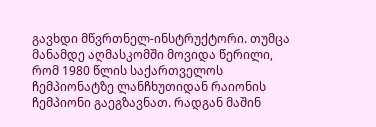გავხდი მწვრთნელ-ინსტრუქტორი. თუმცა მანამდე აღმასკომში მოვიდა წერილი, რომ 1980 წლის საქართველოს ჩემპიონატზე ლანჩხუთიდან რაიონის ჩემპიონი გაეგზავნათ. რადგან მაშინ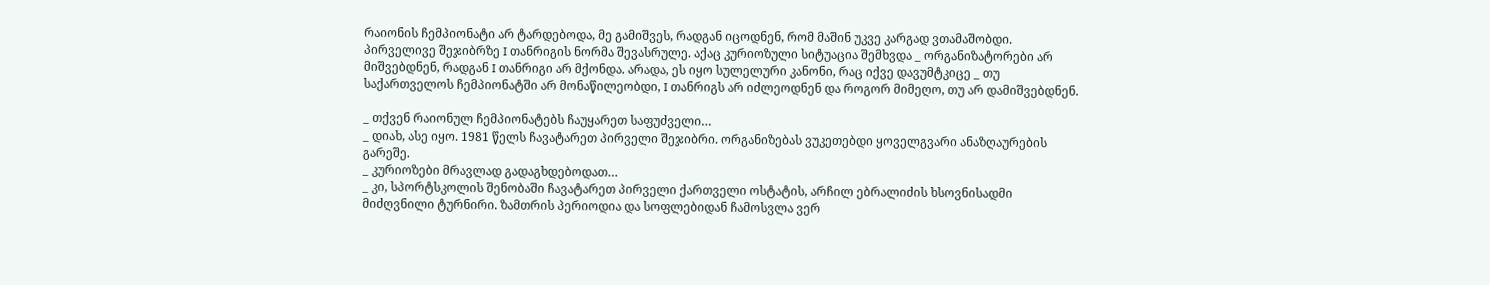რაიონის ჩემპიონატი არ ტარდებოდა, მე გამიშვეს, რადგან იცოდნენ, რომ მაშინ უკვე კარგად ვთამაშობდი. პირველივე შეჯიბრზე I თანრიგის ნორმა შევასრულე. აქაც კურიოზული სიტუაცია შემხვდა _ ორგანიზატორები არ მიშვებდნენ, რადგან I თანრიგი არ მქონდა. არადა, ეს იყო სულელური კანონი, რაც იქვე დავუმტკიცე _ თუ საქართველოს ჩემპიონატში არ მონაწილეობდი, I თანრიგს არ იძლეოდნენ და როგორ მიმეღო, თუ არ დამიშვებდნენ.

_ თქვენ რაიონულ ჩემპიონატებს ჩაუყარეთ საფუძველი…
_ დიახ, ასე იყო. 1981 წელს ჩავატარეთ პირველი შეჯიბრი. ორგანიზებას ვუკეთებდი ყოველგვარი ანაზღაურების გარეშე.
_ კურიოზები მრავლად გადაგხდებოდათ…
_ კი, სპორტსკოლის შენობაში ჩავატარეთ პირველი ქართველი ოსტატის, არჩილ ებრალიძის ხსოვნისადმი მიძღვნილი ტურნირი. ზამთრის პერიოდია და სოფლებიდან ჩამოსვლა ვერ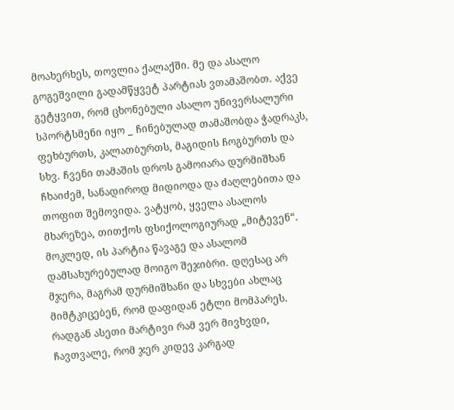მოახერხეს, თოვლია ქალაქში. მე და ასალო გოგეშვილი გადამწყვეტ პარტიას ვთამაშობთ. აქვე გეტყვით, რომ ცხონებული ასალო უნივერსალური სპორტსმენი იყო _ ჩინებულად თამაშობდა ჭადრაკს, ფეხბურთს, კალათბურთს, მაგიდის ჩოგბურთს და სხვ. ჩვენი თამაშის დროს გამოიარა დურმიშხან ჩხაიძემ, სანადიროდ მიდიოდა და ძაღლებითა და თოფით შემოვიდა. ვატყობ, ყველა ასალოს მხარეზეა, თითქოს ფსიქოლოგიურად „მიტევენ“. მოკლედ, ის პარტია წავაგე და ასალომ დამსახურებულად მოიგო შეჯიბრი. დღესაც არ მჯერა, მაგრამ დურმიშხანი და სხვები ახლაც მიმტკიცებენ, რომ დაფიდან ეტლი მომპარეს. რადგან ასეთი მარტივი რამ ვერ მივხვდი, ჩავთვალე, რომ ჯერ კიდევ კარგად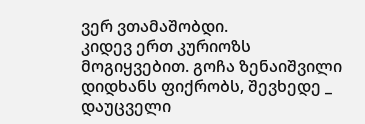ვერ ვთამაშობდი.
კიდევ ერთ კურიოზს მოგიყვებით. გოჩა ზენაიშვილი დიდხანს ფიქრობს, შევხედე _ დაუცველი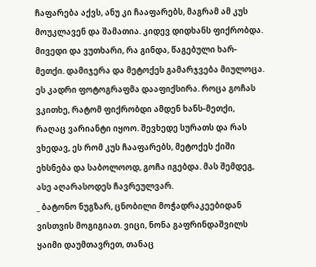ჩაფარება აქვს, ანუ კი ჩააფარებს, მაგრამ ამ კუს მოუკლავენ და შამათია. კიდევ დიდხანს ფიქრობდა. მივედი და ვუთხარი, რა გინდა, წაგებული ხარ-მეთქი. დამიჯერა და მეტოქეს გამარჯვება მიულოცა. ეს კადრი ფოტოგრაფმა დააფიქსირა. როცა გოჩას ვკითხე, რატომ ფიქრობდი ამდენ ხანს-მეთქი, რაღაც ვარიანტი იყოო. შევხედე სურათს და რას ვხედავ, ეს რომ კუს ჩააფარებს, მეტოქეს ქიში ეხსნება და საბოლოოდ, გოჩა იგებდა. მას შემდეგ, ასე აღარასოდეს ჩავრეულვარ.
_ ბატონო ნუგზარ, ცნობილი მოჭადრაკეებიდან ვისთვის მოგიგიათ. ვიცი, ნონა გაფრინდაშვილს ყაიმი დაუმთავრეთ, თანაც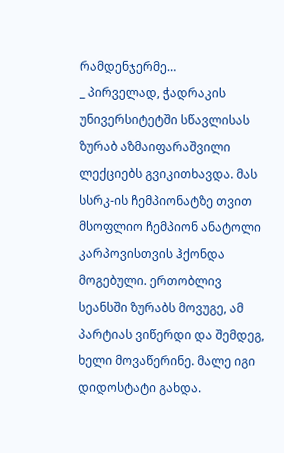რამდენჯერმე…
_ პირველად, ჭადრაკის უნივერსიტეტში სწავლისას ზურაბ აზმაიფარაშვილი ლექციებს გვიკითხავდა. მას სსრკ-ის ჩემპიონატზე თვით მსოფლიო ჩემპიონ ანატოლი კარპოვისთვის ჰქონდა მოგებული. ერთობლივ სეანსში ზურაბს მოვუგე, ამ პარტიას ვიწერდი და შემდეგ, ხელი მოვაწერინე. მალე იგი დიდოსტატი გახდა.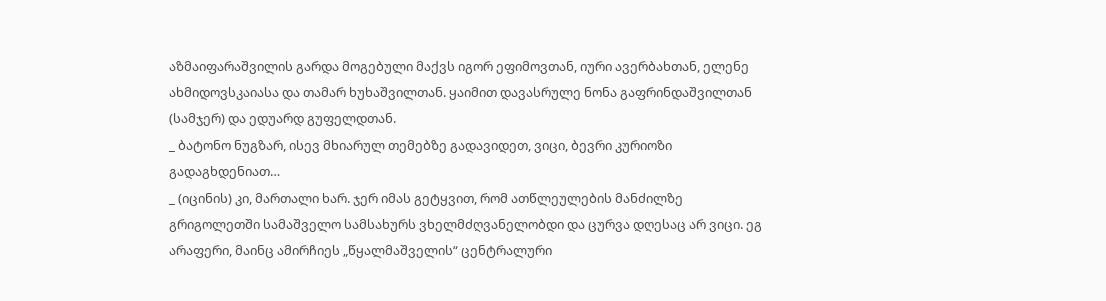აზმაიფარაშვილის გარდა მოგებული მაქვს იგორ ეფიმოვთან, იური ავერბახთან, ელენე ახმიდოვსკაიასა და თამარ ხუხაშვილთან. ყაიმით დავასრულე ნონა გაფრინდაშვილთან (სამჯერ) და ედუარდ გუფელდთან.
_ ბატონო ნუგზარ, ისევ მხიარულ თემებზე გადავიდეთ, ვიცი, ბევრი კურიოზი გადაგხდენიათ…
_ (იცინის) კი, მართალი ხარ. ჯერ იმას გეტყვით, რომ ათწლეულების მანძილზე გრიგოლეთში სამაშველო სამსახურს ვხელმძღვანელობდი და ცურვა დღესაც არ ვიცი. ეგ არაფერი, მაინც ამირჩიეს „წყალმაშველის“ ცენტრალური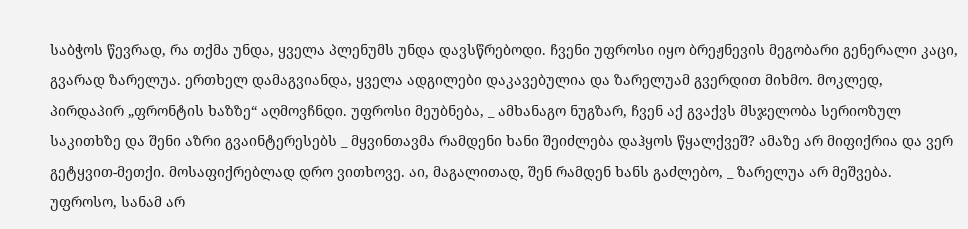საბჭოს წევრად, რა თქმა უნდა, ყველა პლენუმს უნდა დავსწრებოდი. ჩვენი უფროსი იყო ბრეჟნევის მეგობარი გენერალი კაცი, გვარად ზარელუა. ერთხელ დამაგვიანდა, ყველა ადგილები დაკავებულია და ზარელუამ გვერდით მიხმო. მოკლედ, პირდაპირ „ფრონტის ხაზზე“ აღმოვჩნდი. უფროსი მეუბნება, _ ამხანაგო ნუგზარ, ჩვენ აქ გვაქვს მსჯელობა სერიოზულ საკითხზე და შენი აზრი გვაინტერესებს _ მყვინთავმა რამდენი ხანი შეიძლება დაჰყოს წყალქვეშ? ამაზე არ მიფიქრია და ვერ გეტყვით-მეთქი. მოსაფიქრებლად დრო ვითხოვე. აი, მაგალითად, შენ რამდენ ხანს გაძლებო, _ ზარელუა არ მეშვება. უფროსო, სანამ არ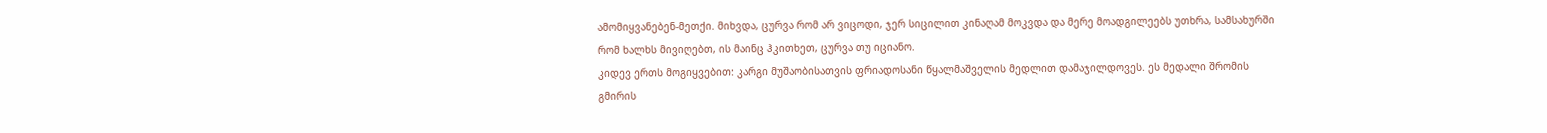ამომიყვანებენ-მეთქი. მიხვდა, ცურვა რომ არ ვიცოდი, ჯერ სიცილით კინაღამ მოკვდა და მერე მოადგილეებს უთხრა, სამსახურში რომ ხალხს მივიღებთ, ის მაინც ჰკითხეთ, ცურვა თუ იციანო.
კიდევ ერთს მოგიყვებით: კარგი მუშაობისათვის ფრიადოსანი წყალმაშველის მედლით დამაჯილდოვეს. ეს მედალი შრომის გმირის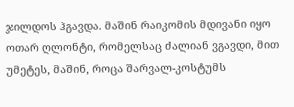ჯილდოს ჰგავდა. მაშინ რაიკომის მდივანი იყო ოთარ ღლონტი, რომელსაც ძალიან ვგავდი, მით უმეტეს, მაშინ, როცა შარვალ-კოსტუმს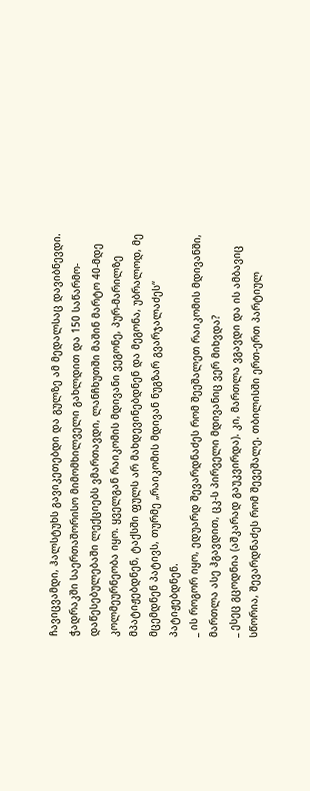ჩავიცვამდი, ჰალსტუხს გავიკეთებდი და გულზე ამ მედალსაც დავიბნევდი. ჭადრაკში საერთაშორისო მიმომხილველი გახლდით და 150 საწარმო-დაწესებულებაში ლექციებს ვმართავდი, ლანჩხუთში მაშინ მარტო 40-მდე კოლმეურნეობა იყო. ყველგან რაიკომის მდივანი ვეგონე, პურ-მარილზე მპატიჟებდნენ, ტაქსში ფულს არ მახდევინებდნენ და მეგონა, უბრალოდ, მე მცემდნენ პატივს, თურმე „რაიკომის მდივან ნუგზარ გვარჯალაძეს“ პატიჟებდნენ.
_ ის როგორ იყო, ედუარდ შევარდნაძეს რომ შეეშალეთ რაიკომის მდივანში, მართლა ასე ჰგავდით, ცკ-ს პირველი მდივანიც ვერ მიხვდა?
_ ესეც გცოდნია (აშკარად გაუკვირდა). კი, მართლა ვგავდი და ის ამბავიც სწორია, შევარდნაძეს რომ შევეშალე. თბილისში ერთ-ერთ პარტიულ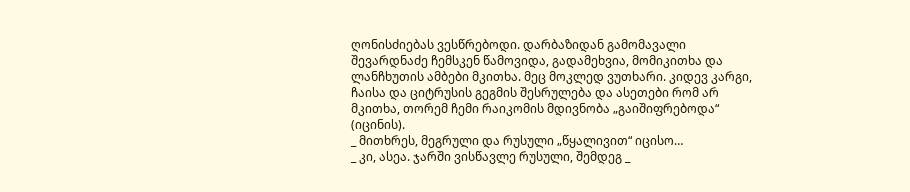ღონისძიებას ვესწრებოდი. დარბაზიდან გამომავალი შევარდნაძე ჩემსკენ წამოვიდა, გადამეხვია, მომიკითხა და ლანჩხუთის ამბები მკითხა. მეც მოკლედ ვუთხარი. კიდევ კარგი, ჩაისა და ციტრუსის გეგმის შესრულება და ასეთები რომ არ მკითხა, თორემ ჩემი რაიკომის მდივნობა „გაიშიფრებოდა“ (იცინის).
_ მითხრეს, მეგრული და რუსული „წყალივით“ იცისო…
_ კი, ასეა. ჯარში ვისწავლე რუსული, შემდეგ _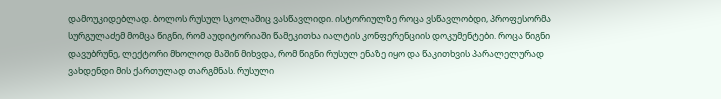დამოუკიდებლად. ბოლოს რუსულ სკოლაშიც ვასწავლიდი. ისტორიულზე როცა ვსწავლობდი, პროფესორმა სურგულაძემ მომცა წიგნი, რომ აუდიტორიაში წამეკითხა იალტის კონფერენციის დოკუმენტები. როცა წიგნი დავუბრუნე, ლექტორი მხოლოდ მაშინ მიხვდა, რომ წიგნი რუსულ ენაზე იყო და წაკითხვის პარალელურად ვახდენდი მის ქართულად თარგმნას. რუსული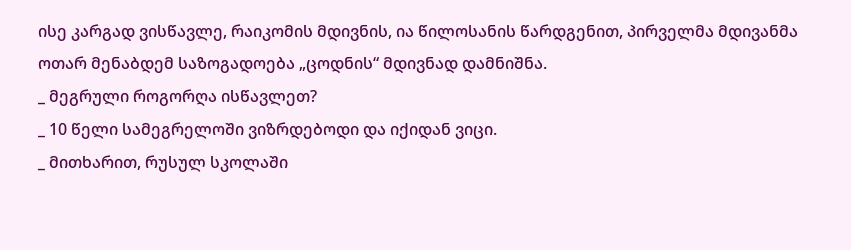ისე კარგად ვისწავლე, რაიკომის მდივნის, ია წილოსანის წარდგენით, პირველმა მდივანმა ოთარ მენაბდემ საზოგადოება „ცოდნის“ მდივნად დამნიშნა.
_ მეგრული როგორღა ისწავლეთ?
_ 10 წელი სამეგრელოში ვიზრდებოდი და იქიდან ვიცი.
_ მითხარით, რუსულ სკოლაში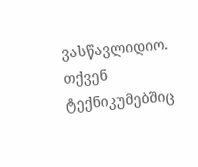ვასწავლიდიო. თქვენ ტექნიკუმებშიც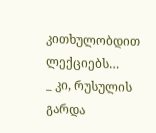კითხულობდით ლექციებს…
_ კი, რუსულის გარდა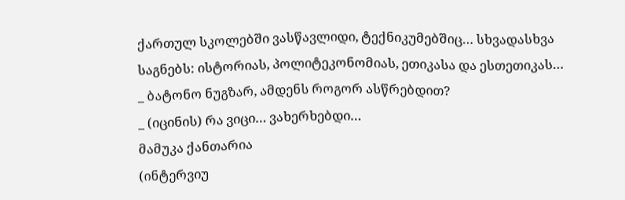ქართულ სკოლებში ვასწავლიდი, ტექნიკუმებშიც… სხვადასხვა საგნებს: ისტორიას, პოლიტეკონომიას, ეთიკასა და ესთეთიკას…
_ ბატონო ნუგზარ, ამდენს როგორ ასწრებდით?
_ (იცინის) რა ვიცი… ვახერხებდი…
მამუკა ქანთარია
(ინტერვიუ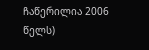ჩაწერილია 2006 წელს)